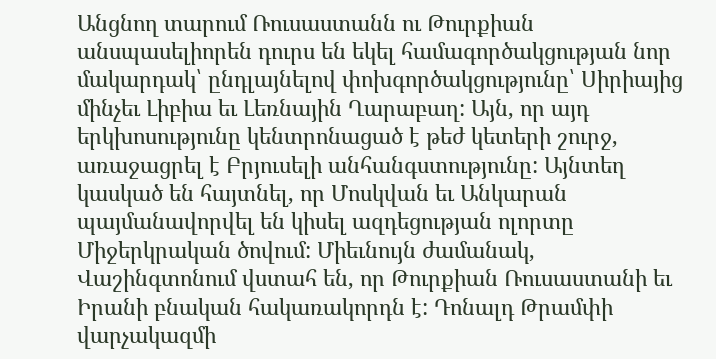Անցնող տարում Ռուսաստանն ու Թուրքիան անսպասելիորեն դուրս են եկել համագործակցության նոր մակարդակ՝ ընդլայնելով փոխգործակցությունը՝ Սիրիայից մինչեւ Լիբիա եւ Լեռնային Ղարաբաղ: Այն, որ այդ երկխոսությունը կենտրոնացած է թեժ կետերի շուրջ, առաջացրել է Բրյուսելի անհանգստությունը: Այնտեղ կասկած են հայտնել, որ Մոսկվան եւ Անկարան պայմանավորվել են կիսել ազդեցության ոլորտը Միջերկրական ծովում: Միեւնույն ժամանակ, Վաշինգտոնում վստահ են, որ Թուրքիան Ռուսաստանի եւ Իրանի բնական հակառակորդն է: Դոնալդ Թրամփի վարչակազմի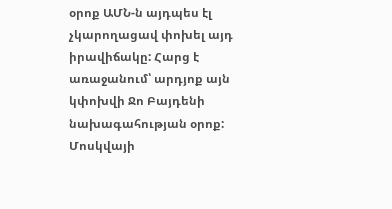օրոք ԱՄՆ-ն այդպես էլ չկարողացավ փոխել այդ իրավիճակը: Հարց է առաջանում՝ արդյոք այն կփոխվի Ջո Բայդենի նախագահության օրոք: Մոսկվայի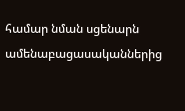համար նման սցենարն ամենաբացասականներից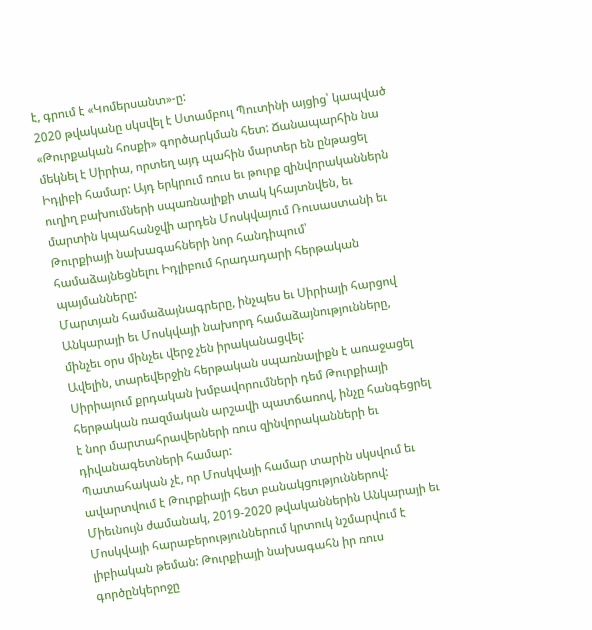է, գրում է «Կոմերսանտ»-ը:
2020 թվականը սկսվել է Ստամբուլ Պուտինի այցից՝ կապված «Թուրքական հոսքի» գործարկման հետ: Ճանապարհին նա մեկնել է Սիրիա, որտեղ այդ պահին մարտեր են ընթացել Իդլիբի համար: Այդ երկրում ռուս եւ թուրք զինվորականներն ուղիղ բախումների սպառնալիքի տակ կհայտնվեն, եւ մարտին կպահանջվի արդեն Մոսկվայում Ռուսաստանի եւ Թուրքիայի նախագահների նոր հանդիպում՝ համաձայնեցնելու Իդլիբում հրադադարի հերթական պայմանները:
Մարտյան համաձայնագրերը, ինչպես եւ Սիրիայի հարցով Անկարայի եւ Մոսկվայի նախորդ համաձայնությունները, մինչեւ օրս մինչեւ վերջ չեն իրականացվել:
Ավելին, տարեվերջին հերթական սպառնալիքն է առաջացել Սիրիայում քրդական խմբավորումների դեմ Թուրքիայի հերթական ռազմական արշավի պատճառով, ինչը հանգեցրել է նոր մարտահրավերների ռուս զինվորականների եւ դիվանագետների համար:
Պատահական չէ, որ Մոսկվայի համար տարին սկսվում եւ ավարտվում է Թուրքիայի հետ բանակցություններով:
Միեւնույն ժամանակ, 2019-2020 թվականներին Անկարայի եւ Մոսկվայի հարաբերություններում կրտուկ նշմարվում է լիբիական թեման: Թուրքիայի նախագահն իր ռուս գործընկերոջը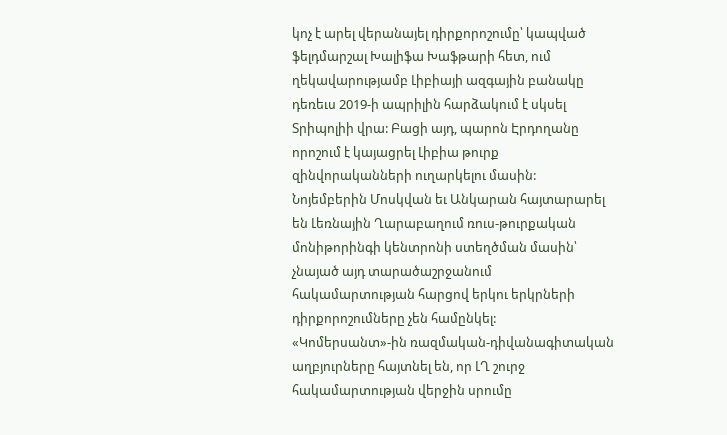կոչ է արել վերանայել դիրքորոշումը՝ կապված ֆելդմարշալ Խալիֆա Խաֆթարի հետ, ում ղեկավարությամբ Լիբիայի ազգային բանակը դեռեւս 2019-ի ապրիլին հարձակում է սկսել Տրիպոլիի վրա: Բացի այդ, պարոն Էրդողանը որոշում է կայացրել Լիբիա թուրք զինվորականների ուղարկելու մասին:
Նոյեմբերին Մոսկվան եւ Անկարան հայտարարել են Լեռնային Ղարաբաղում ռուս-թուրքական մոնիթորինգի կենտրոնի ստեղծման մասին՝ չնայած այդ տարածաշրջանում հակամարտության հարցով երկու երկրների դիրքորոշումները չեն համընկել:
«Կոմերսանտ»-ին ռազմական-դիվանագիտական աղբյուրները հայտնել են, որ ԼՂ շուրջ հակամարտության վերջին սրումը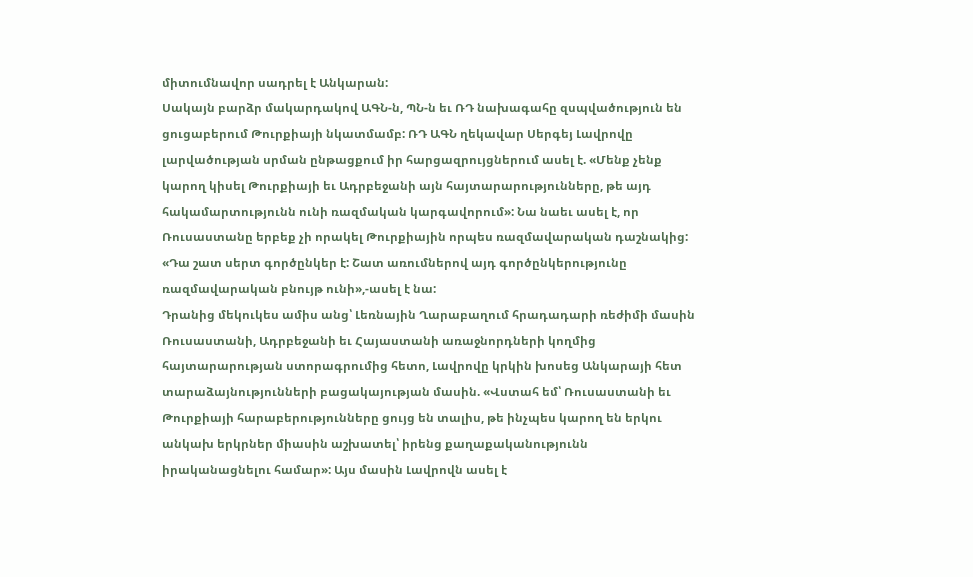միտումնավոր սադրել է Անկարան:
Սակայն բարձր մակարդակով ԱԳՆ-ն, ՊՆ-ն եւ ՌԴ նախագահը զսպվածություն են ցուցաբերում Թուրքիայի նկատմամբ: ՌԴ ԱԳՆ ղեկավար Սերգեյ Լավրովը լարվածության սրման ընթացքում իր հարցազրույցներում ասել է. «Մենք չենք կարող կիսել Թուրքիայի եւ Ադրբեջանի այն հայտարարությունները, թե այդ հակամարտությունն ունի ռազմական կարգավորում»: Նա նաեւ ասել է, որ Ռուսաստանը երբեք չի որակել Թուրքիային որպես ռազմավարական դաշնակից: «Դա շատ սերտ գործընկեր է: Շատ առումներով այդ գործընկերությունը ռազմավարական բնույթ ունի»,-ասել է նա:
Դրանից մեկուկես ամիս անց՝ Լեռնային Ղարաբաղում հրադադարի ռեժիմի մասին Ռուսաստանի, Ադրբեջանի եւ Հայաստանի առաջնորդների կողմից հայտարարության ստորագրումից հետո, Լավրովը կրկին խոսեց Անկարայի հետ տարաձայնությունների բացակայության մասին. «Վստահ եմ՝ Ռուսաստանի եւ Թուրքիայի հարաբերությունները ցույց են տալիս, թե ինչպես կարող են երկու անկախ երկրներ միասին աշխատել՝ իրենց քաղաքականությունն իրականացնելու համար»: Այս մասին Լավրովն ասել է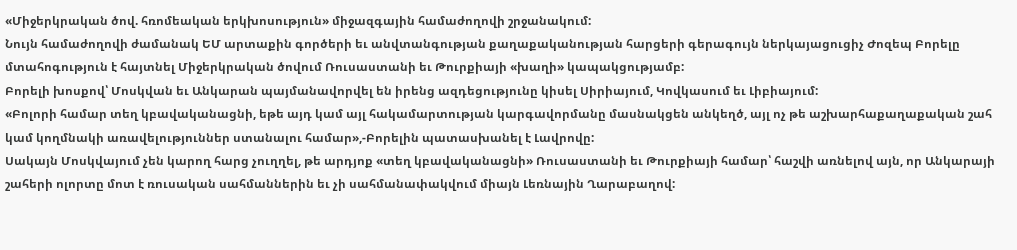«Միջերկրական ծով. հռոմեական երկխոսություն» միջազգային համաժողովի շրջանակում:
Նույն համաժողովի ժամանակ ԵՄ արտաքին գործերի եւ անվտանգության քաղաքականության հարցերի գերագույն ներկայացուցիչ Ժոզեպ Բորելը մտահոգություն է հայտնել Միջերկրական ծովում Ռուսաստանի եւ Թուրքիայի «խաղի» կապակցությամբ:
Բորելի խոսքով՝ Մոսկվան եւ Անկարան պայմանավորվել են իրենց ազդեցությունը կիսել Սիրիայում, Կովկասում եւ Լիբիայում:
«Բոլորի համար տեղ կբավականացնի, եթե այդ կամ այլ հակամարտության կարգավորմանը մասնակցեն անկեղծ, այլ ոչ թե աշխարհաքաղաքական շահ կամ կողմնակի առավելություններ ստանալու համար»,-Բորելին պատասխանել է Լավրովը:
Սակայն Մոսկվայում չեն կարող հարց չուղղել, թե արդյոք «տեղ կբավականացնի» Ռուսաստանի եւ Թուրքիայի համար՝ հաշվի առնելով այն, որ Անկարայի շահերի ոլորտը մոտ է ռուսական սահմաններին եւ չի սահմանափակվում միայն Լեռնային Ղարաբաղով: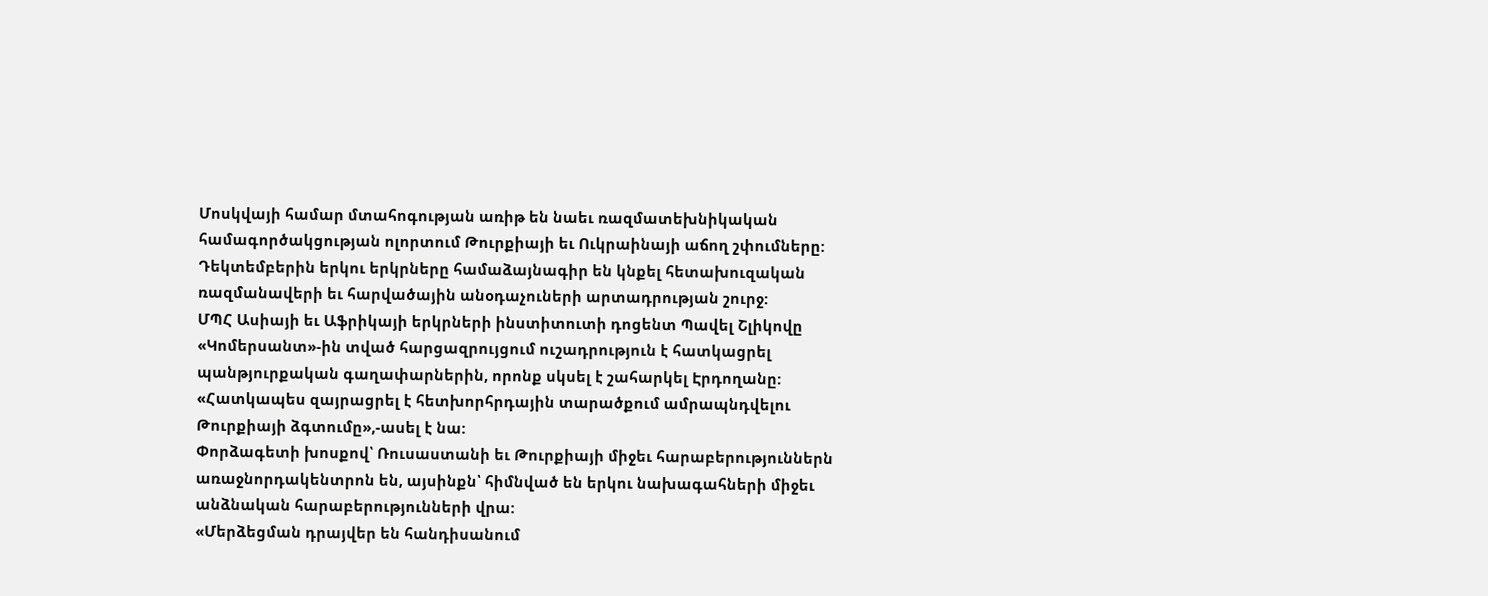Մոսկվայի համար մտահոգության առիթ են նաեւ ռազմատեխնիկական համագործակցության ոլորտում Թուրքիայի եւ Ուկրաինայի աճող շփումները:
Դեկտեմբերին երկու երկրները համաձայնագիր են կնքել հետախուզական ռազմանավերի եւ հարվածային անօդաչուների արտադրության շուրջ:
ՄՊՀ Ասիայի եւ Աֆրիկայի երկրների ինստիտուտի դոցենտ Պավել Շլիկովը «Կոմերսանտ»-ին տված հարցազրույցում ուշադրություն է հատկացրել պանթյուրքական գաղափարներին, որոնք սկսել է շահարկել Էրդողանը: «Հատկապես զայրացրել է հետխորհրդային տարածքում ամրապնդվելու Թուրքիայի ձգտումը»,-ասել է նա:
Փորձագետի խոսքով՝ Ռուսաստանի եւ Թուրքիայի միջեւ հարաբերություններն առաջնորդակենտրոն են, այսինքն՝ հիմնված են երկու նախագահների միջեւ անձնական հարաբերությունների վրա:
«Մերձեցման դրայվեր են հանդիսանում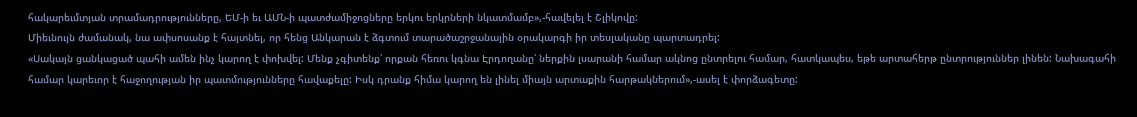հակարեւմտյան տրամադրությունները, ԵՄ-ի եւ ԱՄՆ-ի պատժամիջոցները երկու երկրների նկատմամբ»,-հավելել է Շլիկովը:
Միեւնույն ժամանակ, նա ափսոսանք է հայտնել, որ հենց Անկարան է ձգտում տարածաշրջանային օրակարգի իր տեսլականը պարտադրել:
«Սակայն ցանկացած պահի ամեն ինչ կարող է փոխվել: Մենք չգիտենք՝ որքան հեռու կգնա Էրդողանը՝ ներքին լսարանի համար ակնոց ընտրելու համար, հատկապես, եթե արտահերթ ընտրություններ լինեն: Նախագահի համար կարեւոր է հաջողության իր պատմությունները հավաքելը: Իսկ դրանք հիմա կարող են լինել միայն արտաքին հարթակներում»,-ասել է փորձագետը: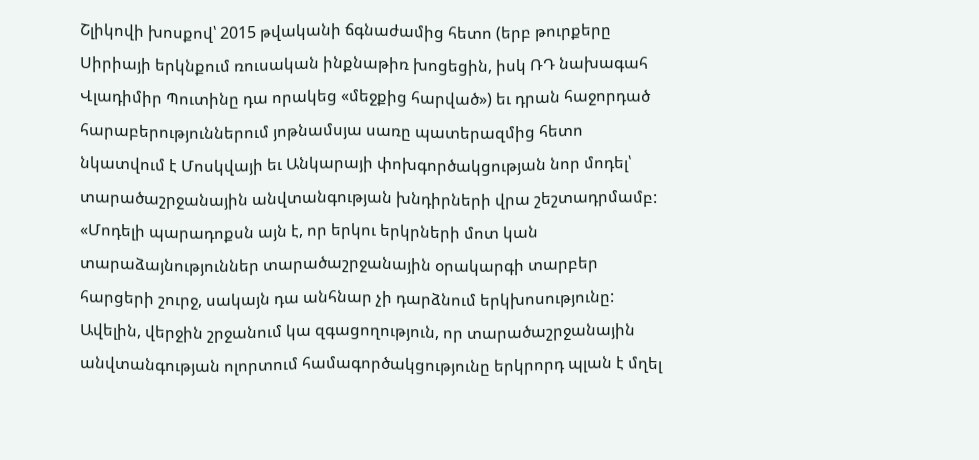Շլիկովի խոսքով՝ 2015 թվականի ճգնաժամից հետո (երբ թուրքերը Սիրիայի երկնքում ռուսական ինքնաթիռ խոցեցին, իսկ ՌԴ նախագահ Վլադիմիր Պուտինը դա որակեց «մեջքից հարված») եւ դրան հաջորդած հարաբերություններում յոթնամսյա սառը պատերազմից հետո նկատվում է Մոսկվայի եւ Անկարայի փոխգործակցության նոր մոդել՝ տարածաշրջանային անվտանգության խնդիրների վրա շեշտադրմամբ:
«Մոդելի պարադոքսն այն է, որ երկու երկրների մոտ կան տարաձայնություններ տարածաշրջանային օրակարգի տարբեր հարցերի շուրջ, սակայն դա անհնար չի դարձնում երկխոսությունը: Ավելին, վերջին շրջանում կա զգացողություն, որ տարածաշրջանային անվտանգության ոլորտում համագործակցությունը երկրորդ պլան է մղել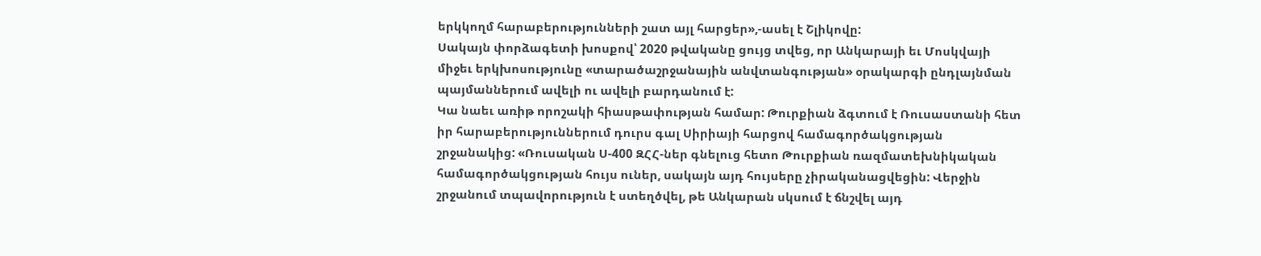երկկողմ հարաբերությունների շատ այլ հարցեր»,-ասել է Շլիկովը:
Սակայն փորձագետի խոսքով՝ 2020 թվականը ցույց տվեց, որ Անկարայի եւ Մոսկվայի միջեւ երկխոսությունը «տարածաշրջանային անվտանգության» օրակարգի ընդլայնման պայմաններում ավելի ու ավելի բարդանում է:
Կա նաեւ առիթ որոշակի հիասթափության համար: Թուրքիան ձգտում է Ռուսաստանի հետ իր հարաբերություններում դուրս գալ Սիրիայի հարցով համագործակցության շրջանակից: «Ռուսական Ս-400 ԶՀՀ-ներ գնելուց հետո Թուրքիան ռազմատեխնիկական համագործակցության հույս ուներ, սակայն այդ հույսերը չիրականացվեցին: Վերջին շրջանում տպավորություն է ստեղծվել, թե Անկարան սկսում է ճնշվել այդ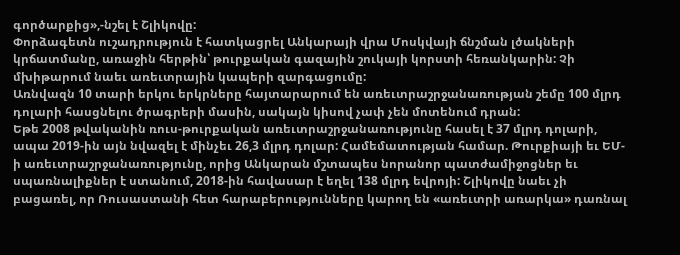գործարքից»,-նշել է Շլիկովը:
Փորձագետն ուշադրություն է հատկացրել Անկարայի վրա Մոսկվայի ճնշման լծակների կրճատմանը, առաջին հերթին՝ թուրքական գազային շուկայի կորստի հեռանկարին: Չի մխիթարում նաեւ առեւտրային կապերի զարգացումը:
Առնվազն 10 տարի երկու երկրները հայտարարում են առեւտրաշրջանառության շեմը 100 մլրդ դոլարի հասցնելու ծրագրերի մասին, սակայն կիսով չափ չեն մոտենում դրան:
Եթե 2008 թվականին ռուս-թուրքական առեւտրաշրջանառությունը հասել է 37 մլրդ դոլարի, ապա 2019-ին այն նվազել է մինչեւ 26,3 մլրդ դոլար: Համեմատության համար. Թուրքիայի եւ ԵՄ-ի առեւտրաշրջանառությունը, որից Անկարան մշտապես նորանոր պատժամիջոցներ եւ սպառնալիքներ է ստանում, 2018-ին հավասար է եղել 138 մլրդ եվրոյի: Շլիկովը նաեւ չի բացառել, որ Ռուսաստանի հետ հարաբերությունները կարող են «առեւտրի առարկա» դառնալ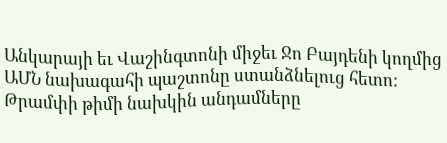Անկարայի եւ Վաշինգտոնի միջեւ Ջո Բայդենի կողմից ԱՄՆ նախագահի պաշտոնը ստանձնելուց հետո:
Թրամփի թիմի նախկին անդամները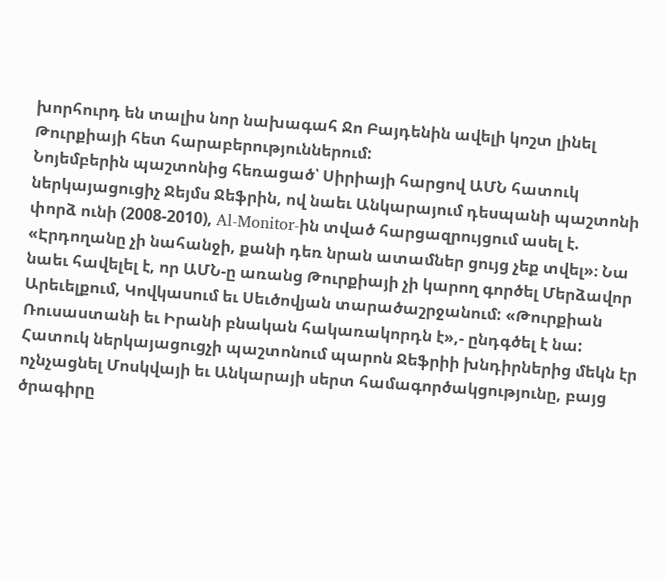խորհուրդ են տալիս նոր նախագահ Ջո Բայդենին ավելի կոշտ լինել Թուրքիայի հետ հարաբերություններում:
Նոյեմբերին պաշտոնից հեռացած՝ Սիրիայի հարցով ԱՄՆ հատուկ ներկայացուցիչ Ջեյմս Ջեֆրին, ով նաեւ Անկարայում դեսպանի պաշտոնի փորձ ունի (2008-2010), Al-Monitor-ին տված հարցազրույցում ասել է. «Էրդողանը չի նահանջի, քանի դեռ նրան ատամներ ցույց չեք տվել»։ Նա նաեւ հավելել է, որ ԱՄՆ-ը առանց Թուրքիայի չի կարող գործել Մերձավոր Արեւելքում, Կովկասում եւ Սեւծովյան տարածաշրջանում: «Թուրքիան Ռուսաստանի եւ Իրանի բնական հակառակորդն է»,- ընդգծել է նա:
Հատուկ ներկայացուցչի պաշտոնում պարոն Ջեֆրիի խնդիրներից մեկն էր ոչնչացնել Մոսկվայի եւ Անկարայի սերտ համագործակցությունը, բայց ծրագիրը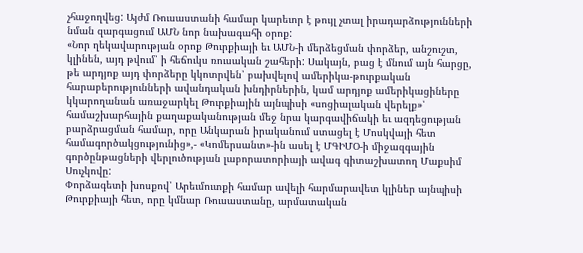չհաջողվեց: Այժմ Ռուսաստանի համար կարեւոր է թույլ չտալ իրադարձությունների նման զարգացում ԱՄՆ նոր նախագահի օրոք:
«Նոր ղեկավարության օրոք Թուրքիայի եւ ԱՄՆ-ի մերձեցման փորձեր, անշուշտ, կլինեն, այդ թվում՝ ի հեճուկս ռուսական շահերի: Սակայն, բաց է մնում այն հարցը, թե արդյոք այդ փորձերը կկոտրվեն՝ բախվելով ամերիկա-թուրքական հարաբերությունների ավանդական խնդիրներին, կամ արդյոք ամերիկացիները կկարողանան առաջարկել Թուրքիային այնպիսի «սոցիալական վերելք»՝ համաշխարհային քաղաքականության մեջ նրա կարգավիճակի եւ ազդեցության բարձրացման համար, որը Անկարան իրականում ստացել է Մոսկվայի հետ համագործակցությունից»,- «Կոմերսանտ»-ին ասել է ՄԳԻՄՕ-ի միջազգային գործընթացների վերլուծության լաբորատորիայի ավագ գիտաշխատող Մաքսիմ Սուչկովը:
Փորձագետի խոսքով՝ Արեւմուտքի համար ավելի հարմարավետ կլիներ այնպիսի Թուրքիայի հետ, որը կմնար Ռուսաստանը, արմատական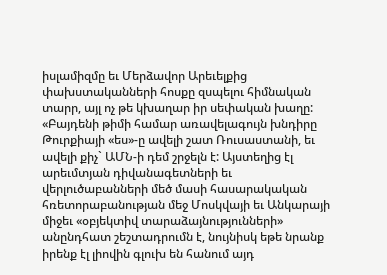իսլամիզմը եւ Մերձավոր Արեւելքից փախստականների հոսքը զսպելու հիմնական տարր, այլ ոչ թե կխաղար իր սեփական խաղը:
«Բայդենի թիմի համար առավելագույն խնդիրը Թուրքիայի «ես»-ը ավելի շատ Ռուսաստանի, եւ ավելի քիչ` ԱՄՆ-ի դեմ շրջելն է: Այստեղից էլ արեւմտյան դիվանագետների եւ վերլուծաբանների մեծ մասի հասարակական հռետորաբանության մեջ Մոսկվայի եւ Անկարայի միջեւ «օբյեկտիվ տարաձայնությունների» անընդհատ շեշտադրումն է, նույնիսկ եթե նրանք իրենք էլ լիովին գլուխ են հանում այդ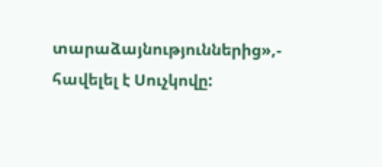տարաձայնություններից»,- հավելել է Սուչկովը: